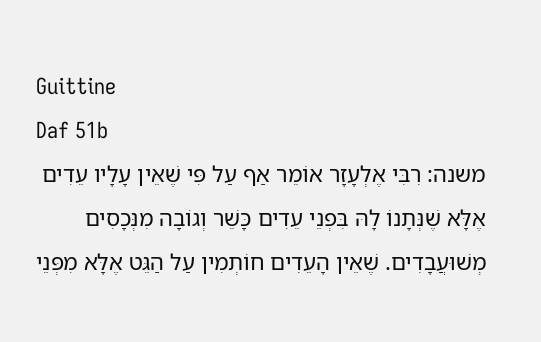Guittine
Daf 51b
משנה: רִבִּי אֶלְעָזָר אוֹמֵר אַף עַל פִּי שֶׁאֵין עָלָיו עֵדִים אֶלָּא שֶׁנְּתָנוֹ לָהּ בִּפְנֵי עֵדִים כָּשֵׁר וְגוֹבָה מִנְּכָסִים מְשׁוּעֲבָדִים. שֶׁאֵין הָעֵדִים חוֹתְמִין עַל הַגֵּט אֶלָּא מִפְּנֵי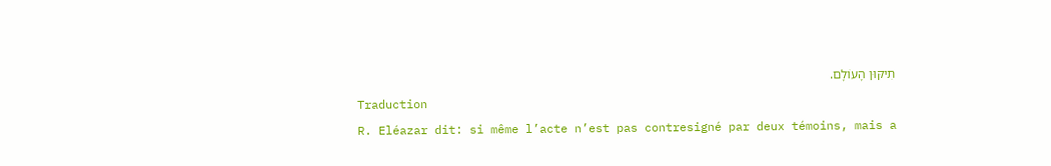תִיקּוּן הָעוֹלָם.
Traduction
R. Eléazar dit: si même l’acte n’est pas contresigné par deux témoins, mais a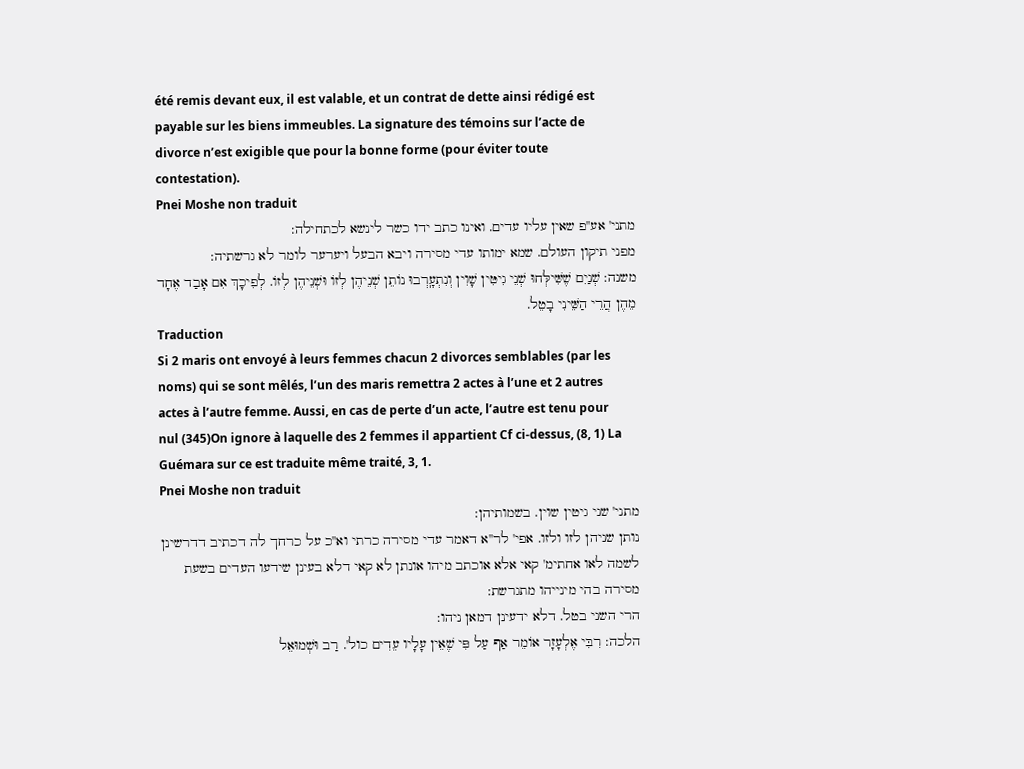été remis devant eux, il est valable, et un contrat de dette ainsi rédigé est payable sur les biens immeubles. La signature des témoins sur l’acte de divorce n’est exigible que pour la bonne forme (pour éviter toute contestation).
Pnei Moshe non traduit
מתני' אע''פ שאין עליו עדים. ואינו כתב ידו כשר לינשא לכתחילה:
מפני תיקון העולם. שמא ימותו עדי מסירה ויבא הבעל ויערער לומר לא גרשתיה:
משנה: שְׁנַיִם שֶׁשִּׁילְּחוּ שְׁנֵי גִיטִּין שָׁוִין וְנִתְעָֽרְבוּ נוֹתֵן שְׁנֵיהֶן לְזוֹ וּשְׁנֵיהֶן לְזוֹ. לְפִיכָךְ אִם אָבַד אֶחָד מֵהֶן הֲרֵי הַשֵּׁינִי בָטֵל.
Traduction
Si 2 maris ont envoyé à leurs femmes chacun 2 divorces semblables (par les noms) qui se sont mêlés, l’un des maris remettra 2 actes à l’une et 2 autres actes à l’autre femme. Aussi, en cas de perte d’un acte, l’autre est tenu pour nul (345)On ignore à laquelle des 2 femmes il appartient Cf ci-dessus, (8, 1) La Guémara sur ce est traduite même traité, 3, 1.
Pnei Moshe non traduit
מתני' שני גיטין שוין. בשמותיהן:
נותן שניהן לזו ולזו. אפי' לר''א דאמר עדי מסירה כרתי וא''כ על כרחך לה דכתיב דדרשינן לשמה לאו אחתימ' קאי אלא אוכתב מיהו אונתן לא קאי דלא בעינן שידעו העדים בשעת מסירה בהי מינייהו מתגרשת:
הרי השני בטל. דלא ידעינן דמאן ניהו:
הלכה: רִבִּי אֶלְעָזָר אוֹמֵר אַף עַל פִּי שֶׁאֵין עָלָיו עֵדִים כול'. רַב וּשְׁמוּאֵל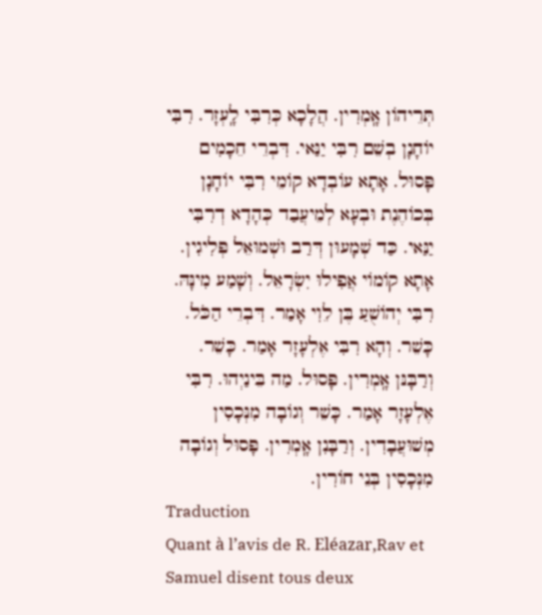תְּרֵיהוֹן אָֽמְרִין. הֲלָכָא כְּרִבִּי לָֽעְזָר. רִבִּי יוֹחָנָן בְשֵׁם רִבִּי יַנַּאי. דִּבְרֵי חֵכָמִים פָּסוּל. אָתָא עוֹבְדָא קוֹמֵי רִבִּי יוֹחָנָן בְּכוֹהֶנֶת וּבְעָא לְמֵיעֲבַד כְּהָדָא דְרִבִּי יַנַּאי. כַּד שְׁמָעוּן דְּרַב וּשְׁמוּאֵל פְּלִיגִין. אָתָא קוֹמוֹי אֲפִילוּ יִשְׂרָאֵל. וְשָׁמַע מִינָּהּ. רִבִּי יְהוֹשֻׁעַ בֶּן לֵוִי אָמַר. דִּבְרֵי הַכֹּל. כָּשֵׁר. וְהָא רִבִּי אֶלְעָזָר אָמַר. כָּשֵׁר. וְרַבָּנּן אָֽמְרִין. פָּסוּל. מַה בֵּינַיְהוּ. רִבִּי אֶלְעָזָר אָמַר. כָּשֵׁר וְגוֹבָה מִנְּכָסִין מְשׁוּעֲבָדִין. וְרַבָּנִן אָֽמְרִין. פָּסוּל וְגוֹבָה מִנְּכָסִין בְּנֵי חוֹרִין.
Traduction
Quant à l’avis de R. Eléazar,Rav et Samuel disent tous deux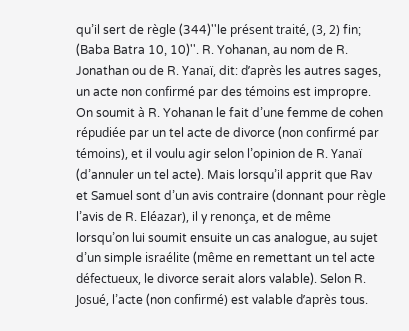qu’il sert de règle (344)''le présent traité, (3, 2) fin; (Baba Batra 10, 10)''. R. Yohanan, au nom de R. Jonathan ou de R. Yanaï, dit: d’après les autres sages, un acte non confirmé par des témoins est impropre. On soumit à R. Yohanan le fait d’une femme de cohen répudiée par un tel acte de divorce (non confirmé par témoins), et il voulu agir selon l’opinion de R. Yanaï (d’annuler un tel acte). Mais lorsqu’il apprit que Rav et Samuel sont d’un avis contraire (donnant pour règle l’avis de R. Eléazar), il y renonça, et de même lorsqu’on lui soumit ensuite un cas analogue, au sujet d’un simple israélite (même en remettant un tel acte défectueux, le divorce serait alors valable). Selon R. Josué, l’acte (non confirmé) est valable d’après tous.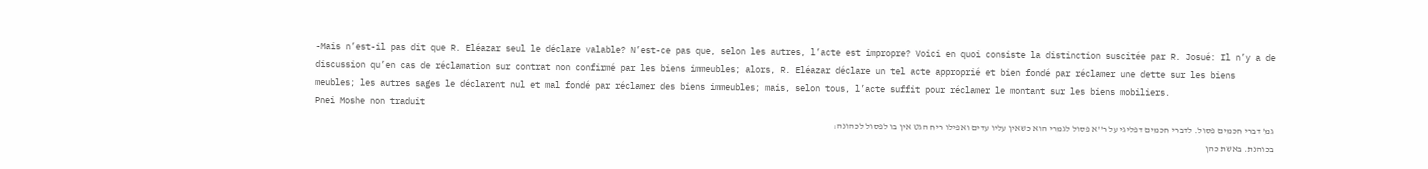-Mais n’est-il pas dit que R. Eléazar seul le déclare valable? N’est-ce pas que, selon les autres, l’acte est impropre? Voici en quoi consiste la distinction suscitée par R. Josué: Il n’y a de discussion qu’en cas de réclamation sur contrat non confirmé par les biens immeubles; alors, R. Eléazar déclare un tel acte approprié et bien fondé par réclamer une dette sur les biens meubles; les autres sages le déclarent nul et mal fondé par réclamer des biens immeubles; mais, selon tous, l’acte suffit pour réclamer le montant sur les biens mobiliers.
Pnei Moshe non traduit
גמ' דברי חכמים פסול. לדברי חכמים דפליגי על ר''א פסול לגמרי הוא כשאין עליו עדים ואפילו ריח הגט אין בו לפסול לכהונה:
בכוהנת. באשת כהן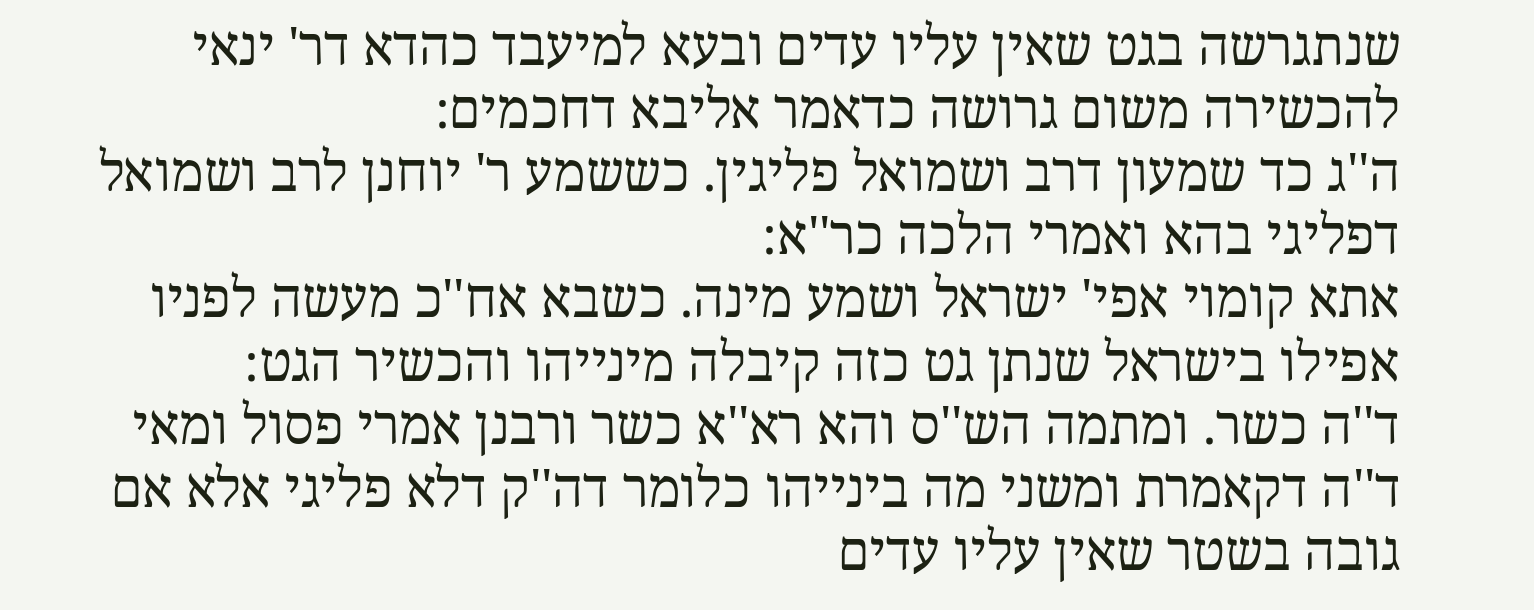שנתגרשה בגט שאין עליו עדים ובעא למיעבד כהדא דר' ינאי להכשירה משום גרושה כדאמר אליבא דחכמים:
ה''ג כד שמעון דרב ושמואל פליגין. כששמע ר' יוחנן לרב ושמואל דפליגי בהא ואמרי הלכה כר''א:
אתא קומוי אפי' ישראל ושמע מינה. כשבא אח''כ מעשה לפניו אפילו בישראל שנתן גט כזה קיבלה מינייהו והכשיר הגט:
ד''ה כשר. ומתמה הש''ס והא רא''א כשר ורבנן אמרי פסול ומאי ד''ה דקאמרת ומשני מה בינייהו כלומר דה''ק דלא פליגי אלא אם גובה בשטר שאין עליו עדים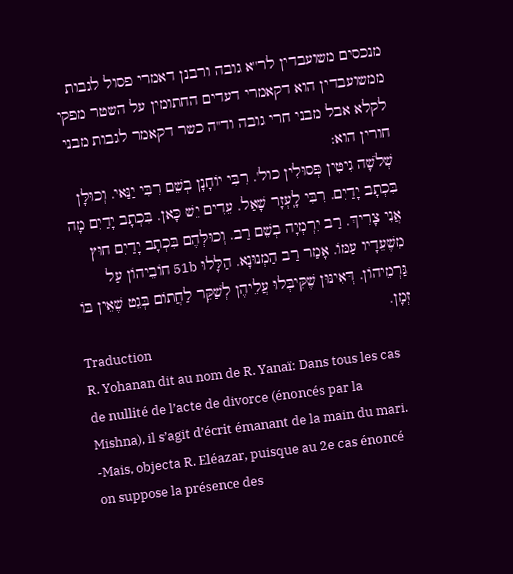מנכסים משועבדין לר''א גובה ורבנן דאמרי פסול לגבות ממשועבדין הוא דקאמרי דעדים החתומין על השטר מפקי לקלא אבל מבני חרי גובה וד''ה כשר דקאמר לגבות מבני חורין הוא:
שְׁלֹשָׁה גִיטִּין פְּסוּלִין כול'. רִבִּי יוֹחָנָן בְשֵׁם רִבִּי יַנַּאי. וְכוּלָּן בִּכְתָב יָדַיִם. רִבִּי לָֽעְזָר שָׁאַל. עֵדִים יֵשׁ כָּאן. בִּכְתָב יָדַיִם מָה אֲנִי צָרִיךְ. רַב יִרְמְיָה בְשֵׁם רַב. וְכוּלְּהֶם בִּכְתָב יָדַיִם חוּץ מִשֶׁעֵדָיו עַמּוֹ. אָמַר רַב הַמְנוּנָא. הַלָּלוּ 51b חוֹבֵיהוֹן עַל גַּרְמֵיהוֹן. דְּאִינּוּן שֶׁקִּיבְּלוּ עֲלֵיהֶן לְשַׁקֵּר לַחֲתוֹם בְּגֵט שֶׁאֵין בּוֹ זְמָן.
Traduction
R. Yohanan dit au nom de R. Yanaï: Dans tous les cas de nullité de l’acte de divorce (énoncés par la Mishna), il s’agit d’écrit émanant de la main du mari. -Mais, objecta R. Eléazar, puisque au 2e cas énoncé on suppose la présence des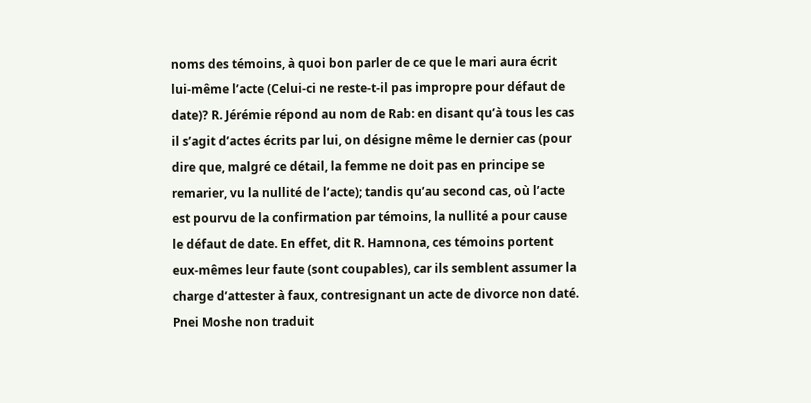noms des témoins, à quoi bon parler de ce que le mari aura écrit lui-même l’acte (Celui-ci ne reste-t-il pas impropre pour défaut de date)? R. Jérémie répond au nom de Rab: en disant qu’à tous les cas il s’agit d’actes écrits par lui, on désigne même le dernier cas (pour dire que, malgré ce détail, la femme ne doit pas en principe se remarier, vu la nullité de l’acte); tandis qu’au second cas, où l’acte est pourvu de la confirmation par témoins, la nullité a pour cause le défaut de date. En effet, dit R. Hamnona, ces témoins portent eux-mêmes leur faute (sont coupables), car ils semblent assumer la charge d’attester à faux, contresignant un acte de divorce non daté.
Pnei Moshe non traduit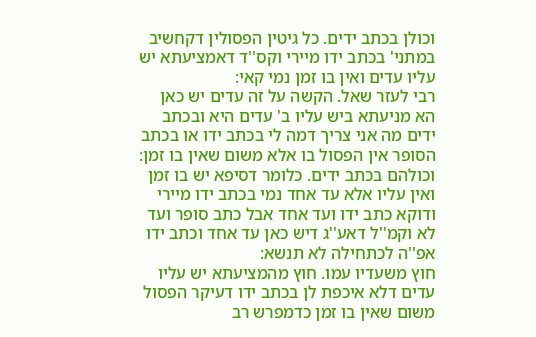וכולן בכתב ידים. כל גיטין הפסולין דקחשיב במתני' בכתב ידו מיירי וקס''ד דאמציעתא יש עליו עדים ואין בו זמן נמי קאי:
רבי לעזר שאל. הקשה על זה עדים יש כאן הא מניעתא ביש עליו ב' עדים היא ובכתב ידים מה אני צריך דמה לי בכתב ידו או בכתב הסופר אין הפסול בו אלא משום שאין בו זמן:
וכולהם בכתב ידים. כלומר דסיפא יש בו זמן ואין עליו אלא עד אחד נמי בכתב ידו מיירי ודוקא כתב ידו ועד אחד אבל כתב סופר ועד לא וקמ''ל דאע''ג דיש כאן עד אחד וכתב ידו אפ''ה לכתחילה לא תנשא:
חוץ משעדיו עמו. חוץ מהמציעתא יש עליו עדים דלא איכפת לן בכתב ידו דעיקר הפסול משום שאין בו זמן כדמפרש רב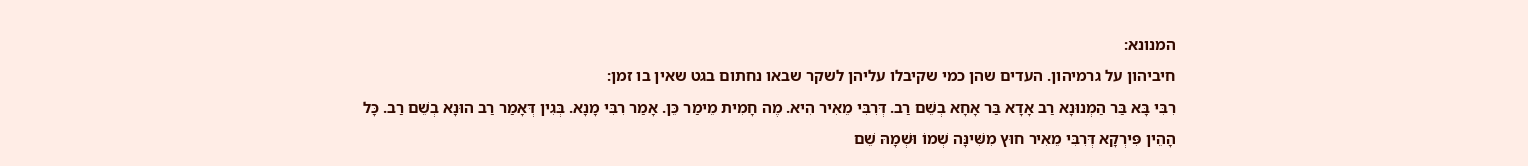המנונא:
חיביהון על גרמיהון. העדים שהן כמי שקיבלו עליהן לשקר שבאו נחתום בגט שאין בו זמן:
רִבִּי בָּא בַּר הַמְנוּנָא רַב אָדָא בַּר אָחָא בְשֵׁם רַב. דְּרִבִּי מֵאִיר הִיא. מֶה חָמִית מֵימַר כֵּן. אָמַר רִבִּי מָנָא. בְּגִין דְּאָמַר רַב הוּנָא בְשֵׁם רַב. כָּל הָהֵין פִּירְקָא דְּרִבִּי מֵאִיר חוּץ מִשִּׁינָּה שְׁמוֹ וּשְׁמָהּ שֵׁם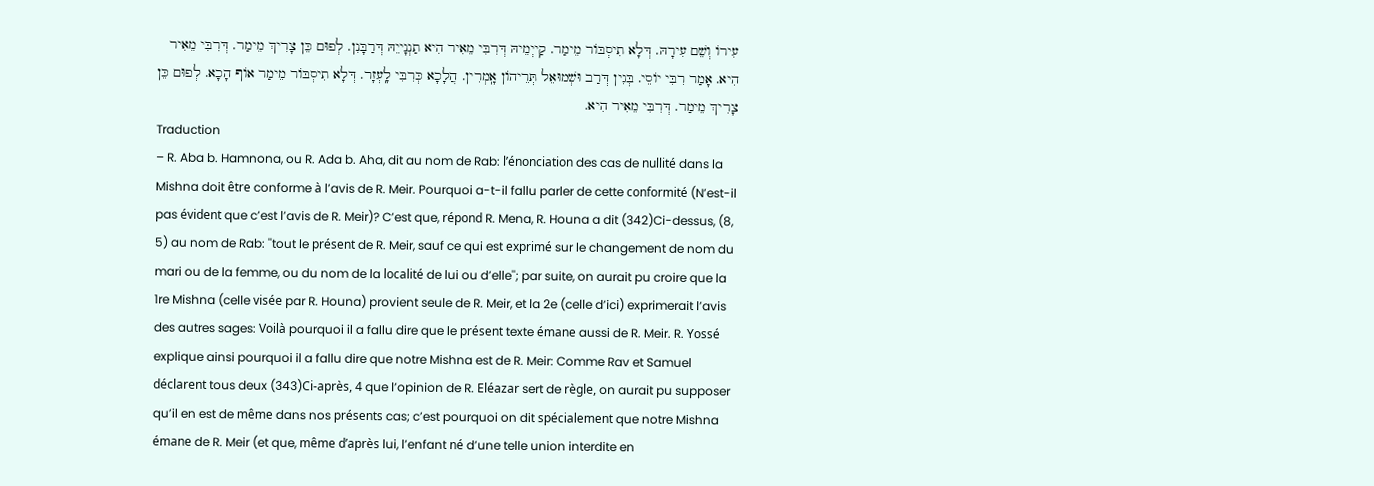עִירוֹ וְשֵׁם עִירָהּ. דְּלָא תִיסְבּוֹר מֵימַר. קַייְמֵיהּ דְּרִבִּי מֵאִיר הִיא תַנְנָייֵהּ דְּרַבָּנִן. לְפוּם כֵּן צָרִיךְ מֵימַר. דְּרִבִּי מֵאִיר הִיא. אָמַר רִבִּי יוֹסֵי. בְּגִין דְּרַב וּשְׁמוּאֵל תְּרֵיהוֹן אָֽמְרִין. הֲלָכָא כְּרִבִּי לָֽעְזָר. דְּלָא תִיסְבּוֹר מֵימַר אוֹף הָכָא. לְפוּם כֵּן צָרִיךְ מֵימַר. דְּרִבִּי מֵאִיר הִיא.
Traduction
– R. Aba b. Hamnona, ou R. Ada b. Aha, dit au nom de Rab: l’énonciation des cas de nullité dans la Mishna doit être conforme à l’avis de R. Meir. Pourquoi a-t-il fallu parler de cette conformité (N’est-il pas évident que c’est l’avis de R. Meir)? C’est que, répond R. Mena, R. Houna a dit (342)Ci-dessus, (8, 5) au nom de Rab: ''tout le présent de R. Meir, sauf ce qui est exprimé sur le changement de nom du mari ou de la femme, ou du nom de la localité de lui ou d’elle''; par suite, on aurait pu croire que la 1re Mishna (celle visée par R. Houna) provient seule de R. Meir, et la 2e (celle d’ici) exprimerait l’avis des autres sages: Voilà pourquoi il a fallu dire que le présent texte émane aussi de R. Meir. R. Yossé explique ainsi pourquoi il a fallu dire que notre Mishna est de R. Meir: Comme Rav et Samuel déclarent tous deux (343)Ci-après, 4 que l’opinion de R. Eléazar sert de règle, on aurait pu supposer qu’il en est de même dans nos présents cas; c’est pourquoi on dit spécialement que notre Mishna émane de R. Meir (et que, même d’après lui, l’enfant né d’une telle union interdite en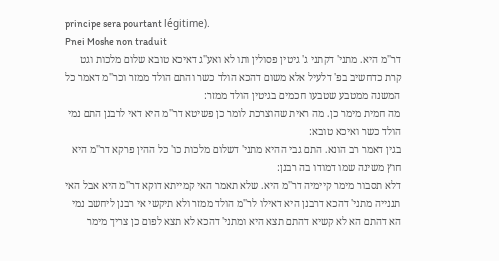principe sera pourtant légitime).
Pnei Moshe non traduit
דר''מ היא. מתני' דקתני ג' גיטין פסולין ותו לא ואע''ג דאיכא טובא שלום מלכות וגט קרת כדחשיב בפ' דלעיל אלא משום דהכא הולד כשר והתם הולד ממזר וכר''מ דאמר כל המשנה ממטבע שטבעו חכמים בגיטין הולד ממזר:
מה חמית מימר כן. מה ראית שהוצרכת לומר כן פשיטא דר''מ היא דאי לרבנן התם נמי הולד כשר ואיכא טובא:
בגין דאמר רב הונא. התם גבי ההיא מתני' דשלום מלכות כו' כל ההין פרקא דר''מ היא חוץ משינה שמו דמודו בה רבנן:
דלא תסבור מימר קיימיה דר''מ היא. שלא תאמר האי קמייתא דוקא דר''מ היא אבל האי תננייה מתני' דהכא דרבנן היא דאילו לר''מ הולד ממזר ולא תיקשי אי רבנן ליחשב נמי הא דהתם הא לא קשיא דהתם תצא היא ומתני' דהכא לא תצא לפום כן צריך מימר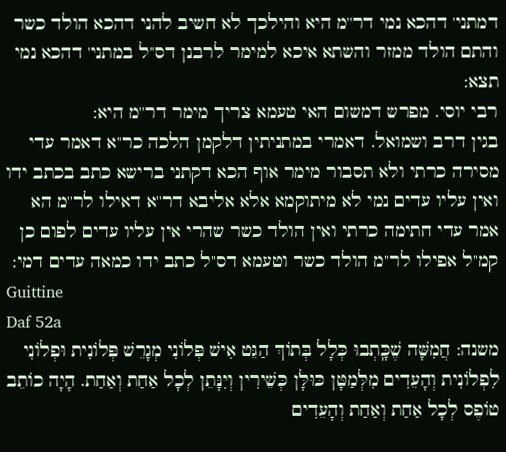דמתני' דהכא נמי דר''מ היא והילכך לא חשיב להני דהכא הולד כשר והתם הולד ממזר והשתא איכא למימר לרבנן דס''ל במתני' דהכא נמי תצא:
רבי יוסי. מפרש דמשום האי טעמא צריך מימר דר''מ היא:
בגין דרב ושמואל. דאמרי במתניתין דלקמן הלכה כר''א דאמר עדי מסירה כרתי ולא תסבור מימר אוף הכא דקתני ברישא כתב בכתב ידו ואין עליו עדים נמי לא מיתוקמא אלא אליבא דר''א דאילו לר''מ הא אמר עדי חתימה כרתי ואין הולד כשר שהרי אין עליו עדים לפום כן קמ''ל אפילו לר''מ הולד כשר וטעמא דס''ל כתב ידו כמאה עדים דמי:
Guittine
Daf 52a
משנה: חֲמִשָּׁה שֶׁכָּֽתְבוּ כְּלָל בְּתוֹךְ הַגֵּט אִישׁ פְּלוֹנִי מְגָרֵשׁ פְּלוֹנִית וּפְלוֹנִי לִפְלוֹנִית וְהָעֵדִים מִלְּמַטָּן כּוּלָּן כְּשֵׁירִין וְיִנָּתֵן לְכָל אַחַת וְאַחַת. הָיָה כוֹתֵב טוֹפֶס לְכָל אַחַת וְאַחַת וְהָעֵדִים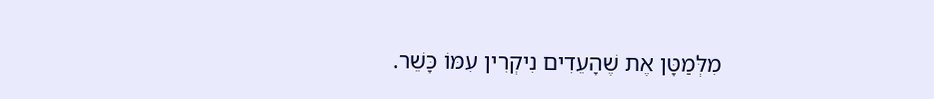מִלְּמַטָּן אֶת שֶׁהָעֵדִים נִיקְרִין עִמּוֹ כָּשֵׁר.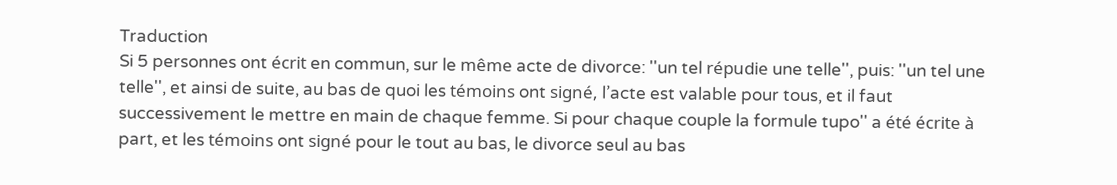Traduction
Si 5 personnes ont écrit en commun, sur le même acte de divorce: ''un tel répudie une telle'', puis: ''un tel une telle'', et ainsi de suite, au bas de quoi les témoins ont signé, l’acte est valable pour tous, et il faut successivement le mettre en main de chaque femme. Si pour chaque couple la formule tupo'' a été écrite à part, et les témoins ont signé pour le tout au bas, le divorce seul au bas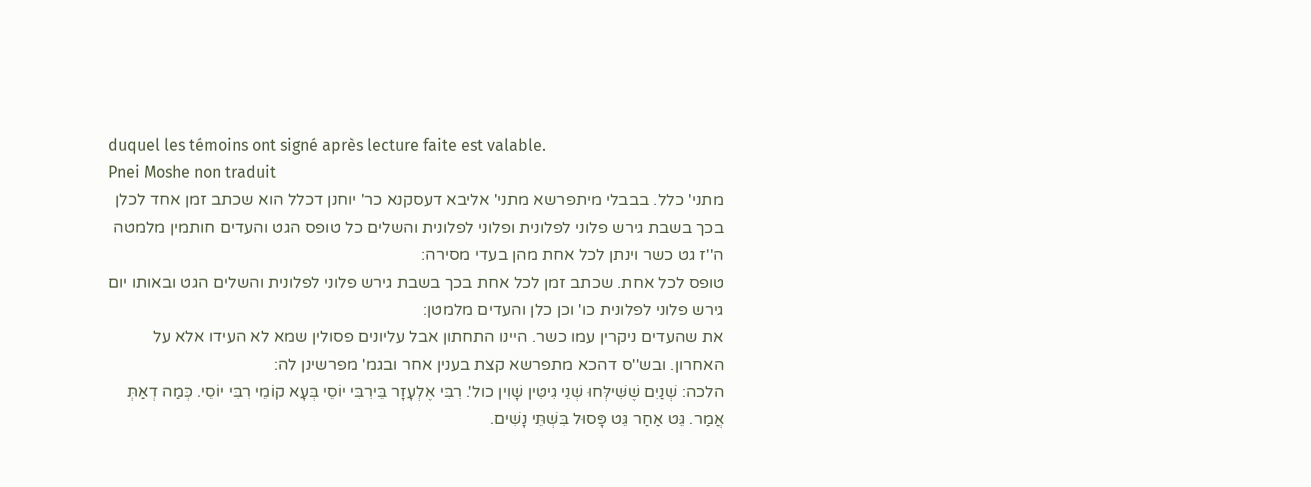duquel les témoins ont signé après lecture faite est valable.
Pnei Moshe non traduit
מתני' כלל. בבבלי מיתפרשא מתני' אליבא דעסקנא כר' יוחנן דכלל הוא שכתב זמן אחד לכלן בכך בשבת גירש פלוני לפלונית ופלוני לפלונית והשלים כל טופס הגט והעדים חותמין מלמטה ה''ז גט כשר וינתן לכל אחת מהן בעדי מסירה:
טופס לכל אחת. שכתב זמן לכל אחת בכך בשבת גירש פלוני לפלונית והשלים הגט ובאותו יום גירש פלוני לפלונית כו' וכן כלן והעדים מלמטן:
את שהעדים ניקרין עמו כשר. היינו התחתון אבל עליונים פסולין שמא לא העידו אלא על האחרון. ובש''ס דהכא מתפרשא קצת בענין אחר ובגמ' מפרשינן לה:
הלכה: שְׁנַיִם שֶׁשִּׁילְּחוּ שְׁנֵי גִיטִּין שָׁוִין כול'. רִבִּי אֶלְעָזָר בֵּירִבִּי יוֹסֵי בְּעָא קוֹמֵי רִבִּי יוֹסֵי. כְּמַה דְאַתְּ אֲמַר. גֵּט אַחַר גֵּט פָּסוּל בִּשְׁתֵּי נָשִׁים.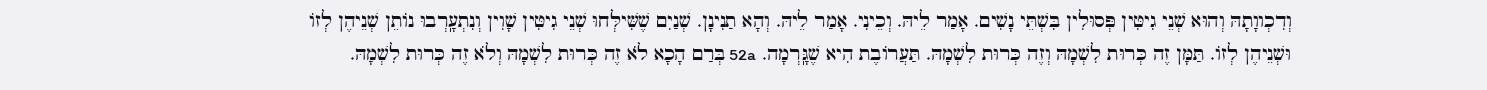וְדִכְווָתָהּ וְהוּא שְׁנֵי גִיטִּין פְּסוּלִין בִּשְׁתֵּי נָשִׁים. אָמַר לֵיהּ. וְכֵינִי. אָמַר לֵיהּ. וְהָא תַנִינָן. שְׁנַיִם שֶׁשִּׁילְּחוּ שְׁנֵי גִיטִּין שָׁוִין וְנִתְעָֽרְבוּ נוֹתֵן שְׁנֵיהֶן לְזוֹ וּשְׁנֵיהֶן לְזוֹ. תַּמָּן זֶה כְּרוּת לִשְׁמָהּ וְזֶה כְּרוּת לִשְׁמָהּ. תַּעֲרוֹבֶת הִיא שֶׁגָּֽרְמָה. 52a בְּרַם הָכָא לֹא זֶה כְּרוּת לִשְׁמָהּ וְלֹא זֶה כְּרוּת לִשְׁמָהּ.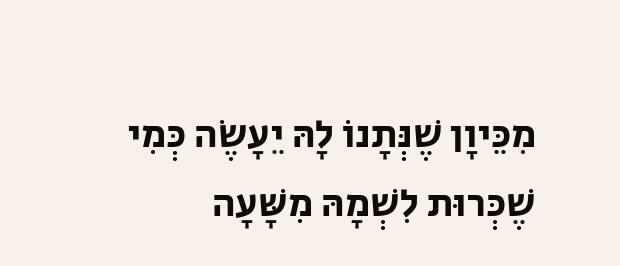מִכֵּיוָן שֶׁנְּתָנוֹ לָהּ יֵעָשֶׂה כְּמִי שֶׁכְּרוּת לִשְׁמָהּ מִשָּׁעָה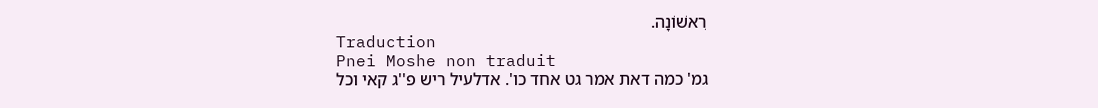רִאשׁוֹנָה.
Traduction
Pnei Moshe non traduit
גמ' כמה דאת אמר גט אחד כו'. אדלעיל ריש פ''ג קאי וכל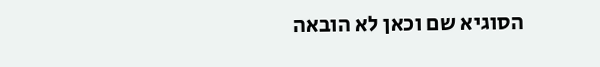הסוגיא שם וכאן לא הובאה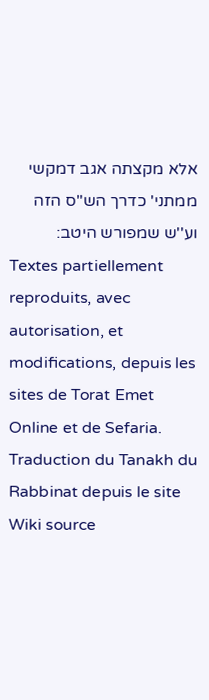אלא מקצתה אגב דמקשי ממתני' כדרך הש''ס הזה וע''ש שמפורש היטב:
Textes partiellement reproduits, avec autorisation, et modifications, depuis les sites de Torat Emet Online et de Sefaria.
Traduction du Tanakh du Rabbinat depuis le site Wiki source